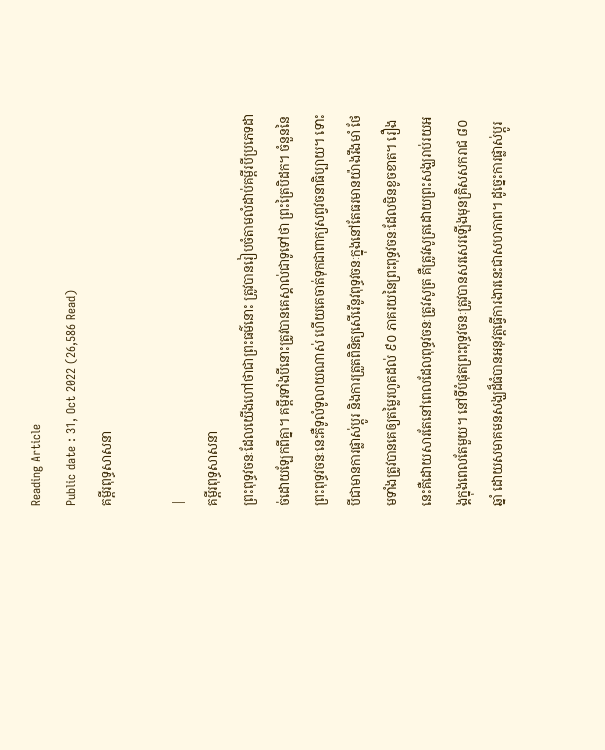Reading Article
Public date : 31, Oct 2022 (26,586 Read)
គម្ពីរពុទ្ធសាសនា

|
គម្ពីរពុទ្ធសាសនា
ព្រះពុទ្ធវចនៈដែលយើងហៅថាជាព្រះធម៌នោះ ត្រូវបានរៀបចំតាមលំដាប់គម្ពីរបីប្រភេទដាច់ដោយឡែកពីគ្នា។ គម្ពីរទាំងបីនោះត្រូវបានគេស្គាល់ជាទូទៅថា ព្រះត្រៃបិដក។ ចំនួននៃព្រះពុទ្ធវចនៈនេះគឺទូលំទូលាយណាស់ ហើយគេចាត់ទុកជាពាក្យសព្វវចនាធិប្បាយ។ ទោះបីជាមានការផ្លាស់ប្ដូរ និងការត្រួតពិនិត្យសើរើនូវពុទ្ធវចនៈក្នុងនៅតែធរមានយ៉ាងរឹងមាំ ថែមទាំងត្រូវបានគេឲ្យតម្លៃរហូតដល់ ៩០ ភាគរយនៃព្រះពុទ្ធវចនៈដែលមិនខូចខាត។ រឿងនេះគឺដោយសារតែនៅពេលដែលពុទ្ធវចនៈត្រូវសូត្រ គឺត្រូវសូត្រដោយព្រះសង្ឃរាប់រយអង្គក្នុងពេលតែមួយ។ នៅទីបំផុតព្រះពុទ្ធវចនៈត្រូវបានសរសេរឡើងមុនគ្រិសសករាជ ៨០ ឆ្នាំ ដោយសមាគមនសង្ឃដ៏ធំបានអនុវត្តធ្វើការងារនេះជាសហភាព។ ដូច្នេះការផ្លាស់ប្ដូរ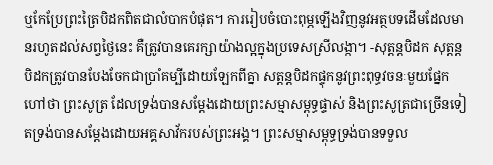ឬកែប្រែព្រះត្រៃបិដកពិតជាលំបាកបំផុត។ ការរៀបចំបោះពុម្ភឡើងវិញនូវអត្ថបទដើមដែលមានរហូតដល់សព្វថ្ងៃនេះ គឺត្រូវបានគេរក្សាយ៉ាងល្អក្នុងប្រទេសស្រីលង្កា។ -សុត្តន្តបិដក សុត្តន្តបិដកត្រូវបានបែងចែកជាប្រាំគម្បីដោយឡែកពីគ្នា សត្តន្តបិដកផ្ទុកនូវព្រះពុទ្ធវចនៈមួយផ្នែកហៅថា ព្រះសូត្រ ដែលទ្រង់បានសម្ដែងដោយព្រះសម្មាសម្ពុទ្ធផ្ទាស់ និងព្រះសូត្រជាច្រើនទៀតទ្រង់បានសម្ដែងដោយអគ្គសាវ័ករបស់ព្រះអង្គ។ ព្រះសម្មាសម្ពុទ្ធទ្រង់បានទទួល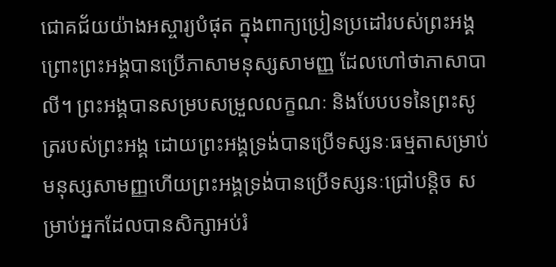ជោគជ័យយ៉ាងអស្ចារ្យបំផុត ក្នុងពាក្យប្រៀនប្រដៅរបស់ព្រះអង្គព្រោះព្រះអង្គបានប្រើភាសាមនុស្សសាមញ្ញ ដែលហៅថាភាសាបាលី។ ព្រះអង្គបានសម្របសម្រួលលក្ខណៈ និងបែបបទនៃព្រះសូត្ររបស់ព្រះអង្គ ដោយព្រះអង្គទ្រង់បានប្រើទស្សនៈធម្មតាសម្រាប់មនុស្សសាមញ្ញហើយព្រះអង្គទ្រង់បានប្រើទស្សនៈជ្រៅបន្តិច សម្រាប់អ្នកដែលបានសិក្សាអប់រំ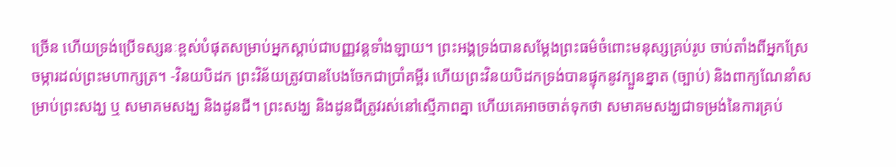ច្រើន ហើយទ្រង់ប្រើទស្សនៈខ្ពស់បំផុតសម្រាប់អ្នកស្ដាប់ជាបញ្ញវន្តទាំងឡាយ។ ព្រះអង្គទ្រង់បានសម្ដែងព្រះធម៌ចំពោះមនុស្សគ្រប់រូប ចាប់តាំងពីអ្នកស្រែចម្ការដល់ព្រះមហាក្សត្រ។ -វិនយបិដក ព្រះវិន័យត្រូវបានបែងចែកជាប្រាំគម្ពីរ ហើយព្រះវិនយបិដកទ្រង់បានផ្ទុកនូវក្បួនខ្នាត (ច្បាប់) និងពាក្យណែនាំសម្រាប់ព្រះសង្ឃ ឬ សមាគមសង្ឃ និងដូនជី។ ព្រះសង្ឃ និងដូនជីត្រូវរស់នៅស្មើភាពគ្នា ហើយគេអាចចាត់ទុកថា សមាគមសង្ឃជាទម្រង់នៃការគ្រប់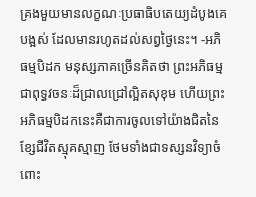គ្រងមួយមានលក្ខណៈប្រធាធិបតេយ្យដំបូងគេបង្អស់ ដែលមានរហូតដល់សព្វថ្ងៃនេះ។ -អភិធម្មបិដក មនុស្សភាគច្រើនគិតថា ព្រះអភិធម្មជាពុទ្ធវចនៈដ៏ជ្រាលជ្រៅល្អិតសុខុម ហើយព្រះអភិធម្មបិដកនេះគឺជាការចូលទៅយ៉ាងជិតនៃខ្សែជីវិតស្មុគស្មាញ ថែមទាំងជាទស្សនវិទ្យាចំពោះ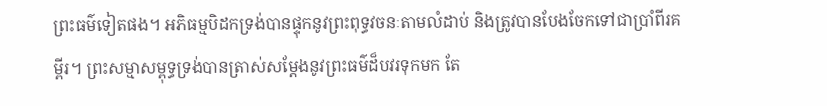ព្រះធម៌ទៀតផង។ អភិធម្មបិដកទ្រង់បានផ្ទុកនូវព្រះពុទ្ធវចនៈតាមលំដាប់ និងត្រូវបានបែងចែកទៅជាប្រាំពីរគម្ពីរ។ ព្រះសម្មាសម្ពុទ្ធទ្រង់បានត្រាស់សម្ដែងនូវព្រះធម៌ដ៏បវរទុកមក តែ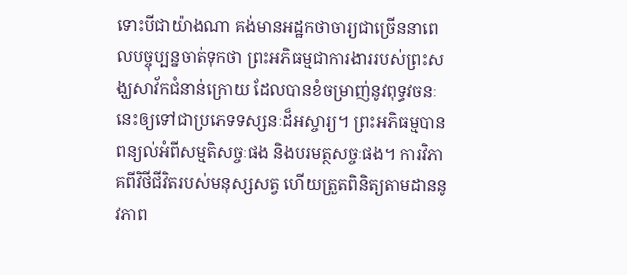ទោះបីជាយ៉ាងណា គង់មានអដ្ឋកថាចារ្យជាច្រើននាពេលបច្ចុប្បន្នចាត់ទុកថា ព្រះអភិធម្មជាការងាររបស់ព្រះសង្ឃសាវ័កជំនាន់ក្រោយ ដែលបានខំចម្រាញ់នូវពុទ្ធវចនៈនេះឲ្យទៅជាប្រភេទទស្សនៈដ៏អស្ចារ្យ។ ព្រះអភិធម្មបានពន្យល់អំពីសម្មតិសច្ចៈផង និងបរមត្ថសច្ចៈផង។ ការវិភាគពីវិថីជីវិតរបស់មនុស្សសត្វ ហើយត្រួតពិនិត្យតាមដាននូវភាព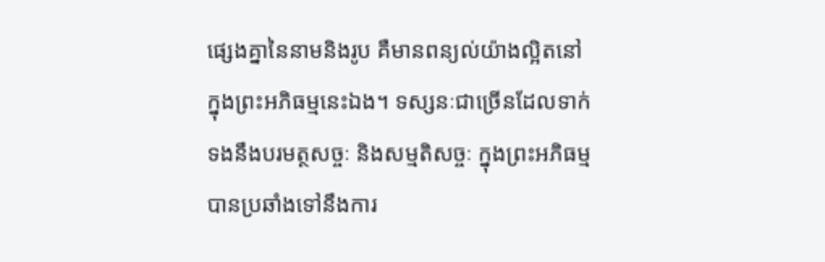ផ្សេងគ្នានៃនាមនិងរូប គឺមានពន្យល់យ៉ាងល្អិតនៅក្នុងព្រះអភិធម្មនេះឯង។ ទស្សនៈជាច្រើនដែលទាក់ទងនឹងបរមត្ថសច្ចៈ និងសម្មតិសច្ចៈ ក្នុងព្រះអភិធម្ម បានប្រឆាំងទៅនឹងការ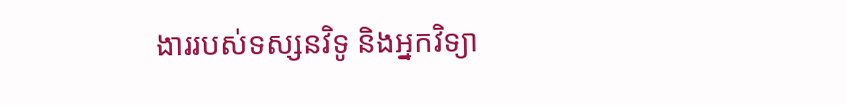ងាររបស់ទស្សនវិទូ និងអ្នកវិទ្យា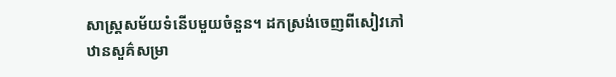សាស្ត្រសម័យទំនើបមួយចំនួន។ ដកស្រង់ចេញពីសៀវភៅ ឋានសួគ៌សម្រា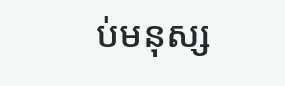ប់មនុស្ស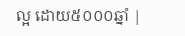ល្អ ដោយ៥០០០ឆ្នាំ |